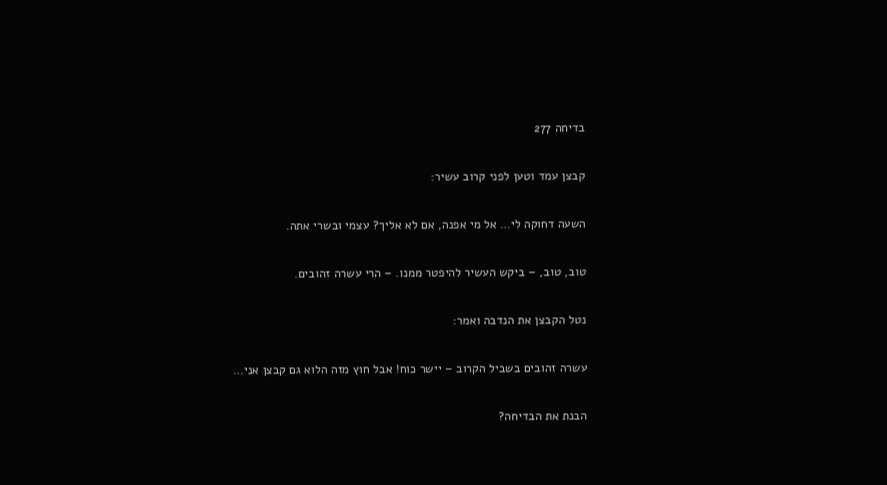בדיחה 277

קבצן עמד וטען לפני קרוב עשיר:

השעה דחוקה לי… אל מי אפנה, אם לא אליך? עצמי ובשרי אתה.

טוב, טוב, – ביקש העשיר להיפטר ממנו. – הרי עשרה זהובים.

נטל הקבצן את הנדבה ואמר:

עשרה זהובים בשביל הקרוב – יישר כוח! אבל חוץ מזה הלוא גם קבצן אני…

הבנת את הבדיחה?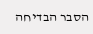הסבר הבדיחה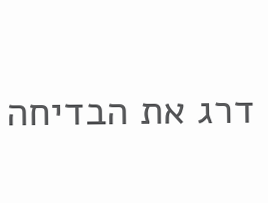דרג את הבדיחה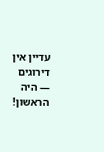עדיין אין דירוגים — היה הראשון!